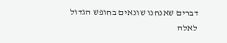דברים שאנחנו שונאים בחופש הגדול
לאלה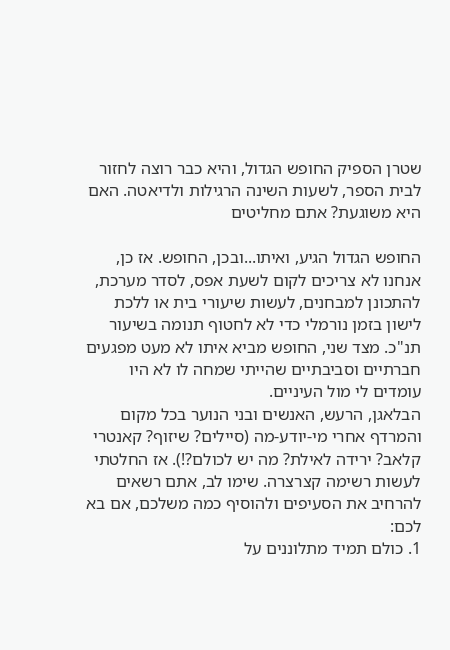שטרן הספיק החופש הגדול, והיא כבר רוצה לחזור לבית הספר, לשעות השינה הרגילות ולדיאטה. האם היא משוגעת? אתם מחליטים

החופש הגדול הגיע, ואיתו...ובכן, החופש. אז כן, אנחנו לא צריכים לקום לשעת אפס, לסדר מערכת, להתכונן למבחנים, לעשות שיעורי בית או ללכת לישון בזמן נורמלי כדי לא לחטוף תנומה בשיעור תנ"כ. מצד שני, החופש מביא איתו לא מעט מפגעים חברתיים וסביבתיים שהייתי שמחה לו לא היו עומדים לי מול העיניים.
הבלאגן, הרעש, האנשים ובני הנוער בכל מקום והמרדף אחרי מי-יודע-מה (סיילים? שיזוף? קאנטרי קלאב? ירידה לאילת? מה יש לכולם?!). אז החלטתי לעשות רשימה קצרצרה. שימו לב, אתם רשאים להרחיב את הסעיפים ולהוסיף כמה משלכם, אם בא לכם:
1. כולם תמיד מתלוננים על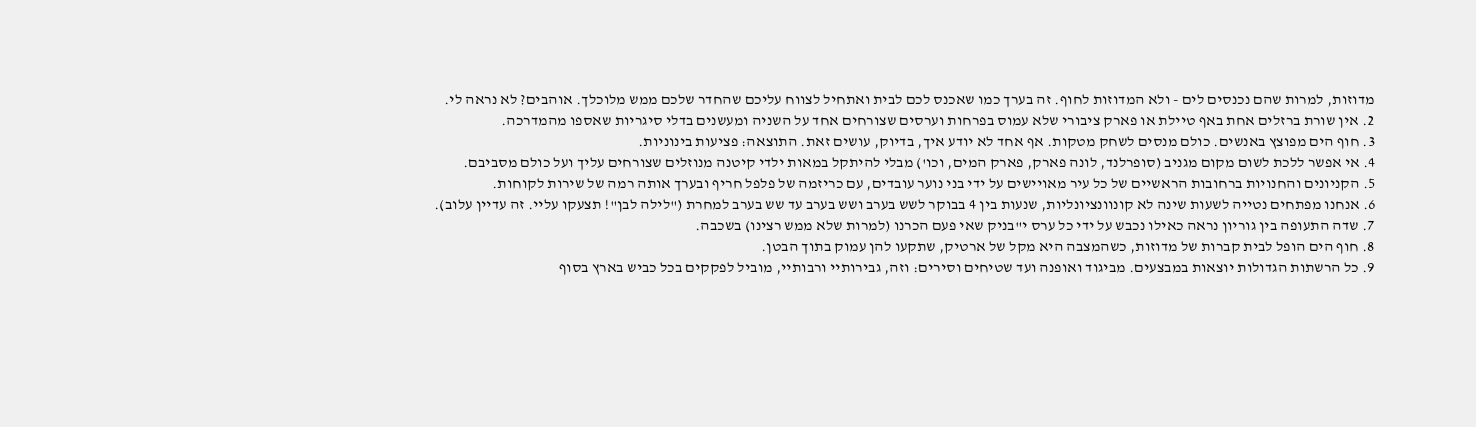מדוזות, למרות שהם נכנסים לים - ולא המדוזות לחוף. זה בערך כמו שאכנס לכם לבית ואתחיל לצווח עליכם שהחדר שלכם ממש מלוכלך. אוהבים? לא נראה לי.
2. אין שורת ברזלים אחת באף טיילת או פארק ציבורי שלא עמוס בפרחות וערסים שצורחים אחד על השניה ומעשנים בדלי סיגריות שאספו מהמדרכה.
3. חוף הים מפוצץ באנשים. כולם מנסים לשחק מטקות. אף אחד לא יודע איך, בדיוק, עושים זאת. התוצאה: פציעות בינוניות.
4. אי אפשר ללכת לשום מקום מגניב (סופרלנד, לונה פארק, פארק המים, וכו') מבלי להיתקל במאות ילדי קיטנה מנוזלים שצורחים עליך ועל כולם מסביבם.
5. הקניונים והחנויות ברחובות הראשיים של כל עיר מאויישים על ידי בני נוער עובדים, עם כריזמה של פלפל חריף ובערך אותה רמה של שירות לקוחות.
6. אנחנו מפתחים נטייה לשעות שינה לא קונוונציונליות, שנעות בין 4 בבוקר לשש בערב ושש בערב עד שש בערב למחרת ("לילה לבן"! תצעקו עליי. זה עדיין עלוב).
7. שדה התעופה בין גוריון נראה כאילו נכבש על ידי כל ערס י"בניק שאי פעם הכרנו (למרות שלא ממש רצינו) בשכבה.
8. חוף הים הופל לבית קברות של מדוזות, כשהמצבה היא מקל של ארטיק, שתקעו להן עמוק בתוך הבטן.
9. כל הרשתות הגדולות יוצאות במבצעים. מביגוד ואופנה ועד שטיחים וסירים: וזה, גבירותיי ורבותיי, מוביל לפקקים בכל כביש בארץ בסוף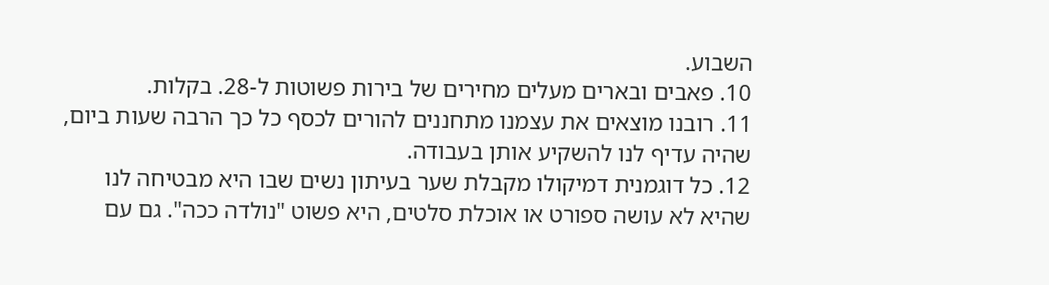השבוע.
10. פאבים ובארים מעלים מחירים של בירות פשוטות ל-28. בקלות.
11. רובנו מוצאים את עצמנו מתחננים להורים לכסף כל כך הרבה שעות ביום, שהיה עדיף לנו להשקיע אותן בעבודה.
12. כל דוגמנית דמיקולו מקבלת שער בעיתון נשים שבו היא מבטיחה לנו שהיא לא עושה ספורט או אוכלת סלטים, היא פשוט "נולדה ככה". גם עם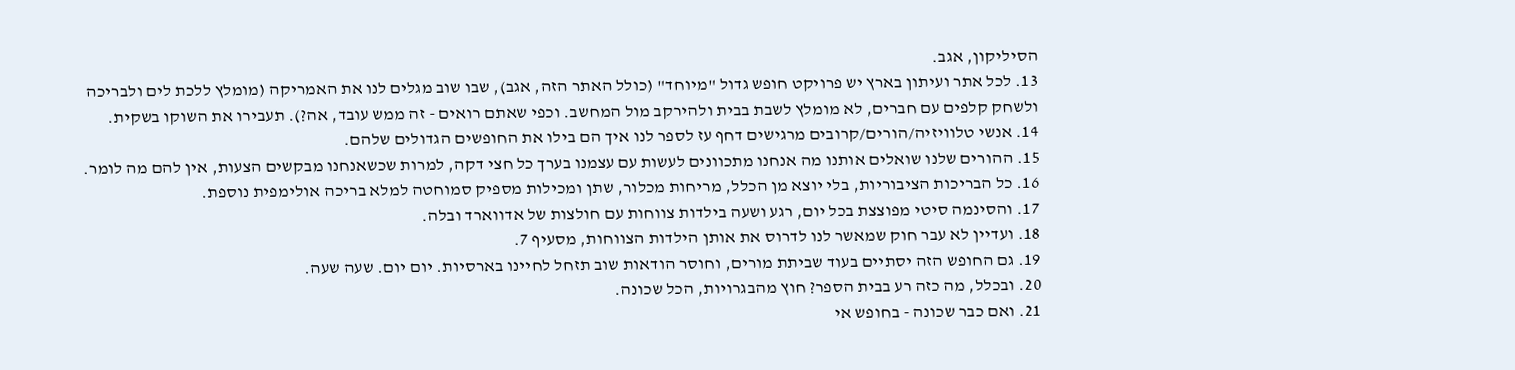הסיליקון, אגב.
13. לכל אתר ועיתון בארץ יש פרויקט חופש גדול "מיוחד" (כולל האתר הזה, אגב), שבו שוב מגלים לנו את האמריקה (מומלץ ללכת לים ולבריכה ולשחק קלפים עם חברים, לא מומלץ לשבת בבית ולהירקב מול המחשב. וכפי שאתם רואים - זה ממש עובד, אה?). תעבירו את השוקו בשקית.
14. אנשי טלוויזיה/הורים/קרובים מרגישים דחף עז לספר לנו איך הם בילו את החופשים הגדולים שלהם.
15. ההורים שלנו שואלים אותנו מה אנחנו מתכוונים לעשות עם עצמנו בערך כל חצי דקה, למרות שכשאנחנו מבקשים הצעות, אין להם מה לומר.
16. כל הבריכות הציבוריות, בלי יוצא מן הכלל, מריחות מכלור, שתן ומכילות מספיק סמוחטה למלא בריכה אולימפית נוספת.
17. והסינמה סיטי מפוצצת בכל יום, רגע ושעה בילדות צווחות עם חולצות של אדווארד ובלה.
18. ועדיין לא עבר חוק שמאשר לנו לדרוס את אותן הילדות הצווחות, מסעיף 7.
19. גם החופש הזה יסתיים בעוד שביתת מורים, וחוסר הודאות שוב תזחל לחיינו בארסיות. יום יום. שעה שעה.
20. ובכלל, מה כזה רע בבית הספר? חוץ מהבגרויות, הכל שכונה.
21. ואם כבר שכונה - בחופש אי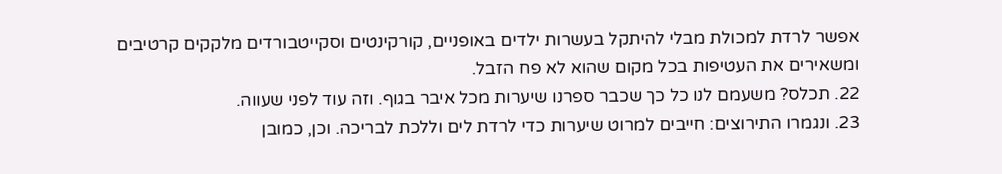אפשר לרדת למכולת מבלי להיתקל בעשרות ילדים באופניים, קורקינטים וסקייטבורדים מלקקים קרטיבים ומשאירים את העטיפות בכל מקום שהוא לא פח הזבל.
22. תכלס? משעמם לנו כל כך שכבר ספרנו שיערות מכל איבר בגוף. וזה עוד לפני שעווה.
23. ונגמרו התירוצים: חייבים למרוט שיערות כדי לרדת לים וללכת לבריכה. וכן, כמובן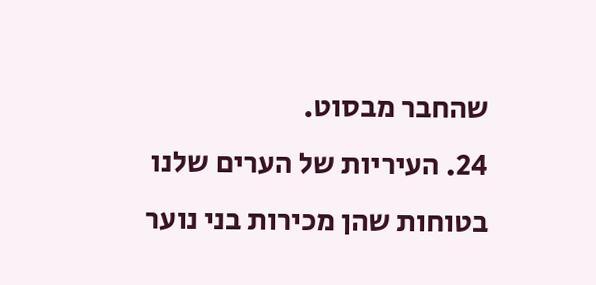שהחבר מבסוט.
24. העיריות של הערים שלנו בטוחות שהן מכירות בני נוער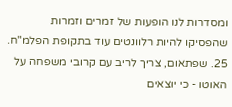ומסדרות לנו הופעות של זמרים וזמרות שהפסיקו להיות רלוונטים עוד בתקופת הפלמ"ח.
25. שפתאום, צריך לריב עם קרובי משפחה על האוטו - כי יוצאים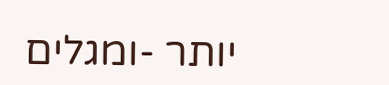יותר -ומגלים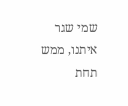שמי שגר איתנו, ממש תחת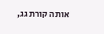אותה קורת גג,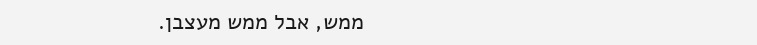ממש, אבל ממש מעצבן.